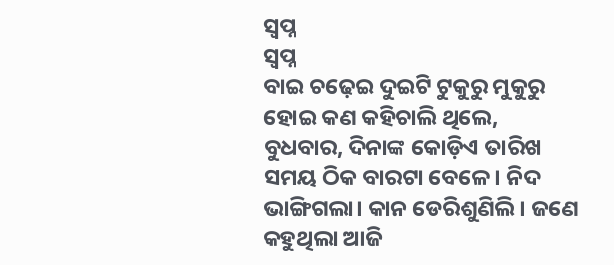ସ୍ୱପ୍ନ
ସ୍ୱପ୍ନ
ବାଇ ଚଢ଼େଇ ଦୁଇଟି ଟୁକୁରୁ ମୁକୁରୁ ହୋଇ କଣ କହିଚାଲି ଥିଲେ, ବୁଧବାର, ଦିନାଙ୍କ କୋଡ଼ିଏ ତାରିଖ ସମୟ ଠିକ ବାରଟା ବେଳେ। ନିଦ ଭାଙ୍ଗିଗଲା। କାନ ଡେରିଶୁଣିଲି। ଜଣେ କହୁଥିଲା ଆଜି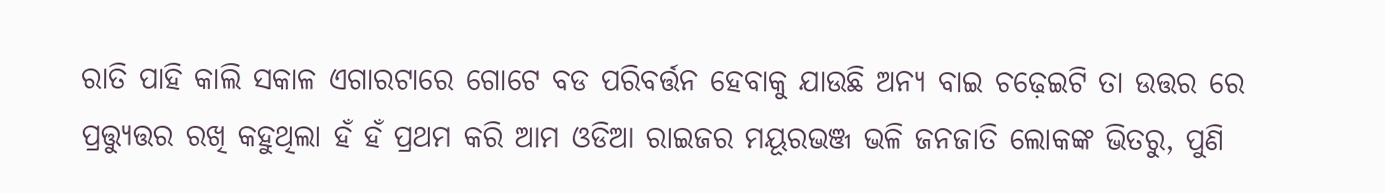ରାତି ପାହି କାଲି ସକାଳ ଏଗାରଟାରେ ଗୋଟେ ବଡ ପରିବର୍ତ୍ତନ ହେବାକୁ ଯାଉଛି ଅନ୍ୟ ବାଇ ଚଢ଼େଇଟି ତା ଉତ୍ତର ରେ ପ୍ରତ୍ତ୍ୟୁତ୍ତର ରଖି କହୁଥିଲା ହଁ ହଁ ପ୍ରଥମ କରି ଆମ ଓଡିଆ ରାଇଜର ମୟୂରଭଞ୍ଜ ଭଳି ଜନଜାତି ଲୋକଙ୍କ ଭିତରୁ, ପୁଣି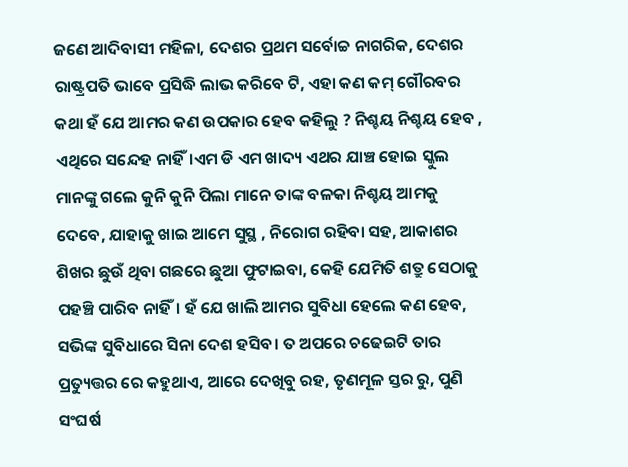ଜଣେ ଆଦିବାସୀ ମହିଳା, ଦେଶର ପ୍ରଥମ ସର୍ବୋଚ୍ଚ ନାଗରିକ, ଦେଶର ରାଷ୍ଟ୍ରପତି ଭାବେ ପ୍ରସିଦ୍ଧି ଲାଭ କରିବେ ଟି, ଏହା କଣ କମ୍ ଗୌରବର କଥା ହଁ ଯେ ଆମର କଣ ଉପକାର ହେବ କହିଲୁ ? ନିଶ୍ଚୟ ନିଶ୍ଚୟ ହେବ , ଏଥିରେ ସନ୍ଦେହ ନାହିଁ।ଏମ ଡି ଏମ ଖାଦ୍ୟ ଏଥର ଯାଞ୍ଚ ହୋଇ ସ୍କୁଲ ମାନଙ୍କୁ ଗଲେ କୁନି କୁନି ପିଲା ମାନେ ତାଙ୍କ ବଳକା ନିଶ୍ଚୟ ଆମକୁ ଦେବେ, ଯାହାକୁ ଖାଇ ଆମେ ସୁସ୍ଥ , ନିରୋଗ ରହିବା ସହ, ଆକାଶର ଶିଖର ଛୁଉଁ ଥିବା ଗଛରେ ଛୁଆ ଫୁଟାଇବା, କେହି ଯେମିତି ଶତ୍ରୁ ସେଠାକୁ ପହଞ୍ଚି ପାରିବ ନାହିଁ। ହଁ ଯେ ଖାଲି ଆମର ସୁବିଧା ହେଲେ କଣ ହେବ, ସଭିଙ୍କ ସୁବିଧାରେ ସିନା ଦେଶ ହସିବ। ତ ଅପରେ ଚଢେଇଟି ତାର ପ୍ରତ୍ୟୁତ୍ତର ରେ କହୁଥାଏ, ଆରେ ଦେଖିବୁ ରହ, ତୃଣମୂଳ ସ୍ତର ରୁ, ପୁଣି ସଂଘର୍ଷ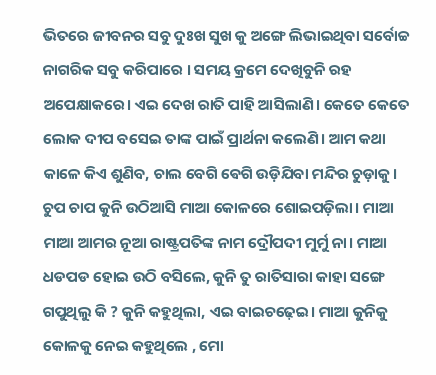ଭିତରେ ଜୀବନର ସବୁ ଦୁଃଖ ସୁଖ କୁ ଅଙ୍ଗେ ଲିଭାଇଥିବା ସର୍ବୋଚ୍ଚ ନାଗରିକ ସବୁ କରିପାରେ । ସମୟ କ୍ରମେ ଦେଖିବୁନି ରହ ଅପେକ୍ଷାକରେ। ଏଇ ଦେଖ ରାତି ପାହି ଆସିଲାଣି। କେତେ କେତେ ଲୋକ ଦୀପ ବସେଇ ତାଙ୍କ ପାଇଁ ପ୍ରାର୍ଥନା କଲେଣି। ଆମ କଥା କାଳେ କିଏ ଶୁଣିବ, ଚାଲ ବେଗି ଵେଗି ଉଡ଼ିଯିବା ମନ୍ଦିର ଚୁଡ଼ାକୁ। ଚୁପ ଚାପ କୁନି ଉଠିଆସି ମାଆ କୋଳରେ ଶୋଇପଡ଼ିଲା। ମାଆ ମାଆ ଆମର ନୂଆ ରାଷ୍ଟ୍ରପତିଙ୍କ ନାମ ଦ୍ରୌପଦୀ ମୁର୍ମୁ ନା। ମାଆ ଧଡପଡ ହୋଇ ଉଠି ବସିଲେ, କୁନି ତୁ ରାତିସାରା କାହା ସଙ୍ଗେ ଗପୁଥିଲୁ କି ? କୁନି କହୁଥିଲା, ଏଇ ବାଇଚଢ଼େଇ। ମାଆ କୁନିକୁ କୋଳକୁ ନେଇ କହୁଥିଲେ , ମୋ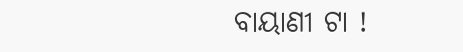ବାୟାଣୀ ଟା !